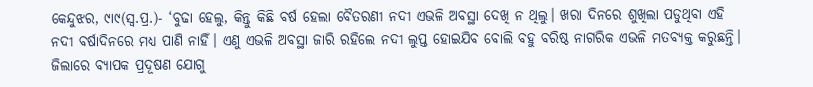କେନ୍ଦୁଝର, ୯ା୯(ସ୍ବ.ପ୍ର.)- ‘ବୁଢା ହେଲୁ, କିନ୍ତୁ କିଛି ବର୍ଷ ହେଲା ବୈତରଣୀ ନଦୀ ଏଭଳି ଅବସ୍ଥା ଦେଖି ନ ଥିଲୁ। ଖରା ଦିନରେ ଶୁଖିଲା ପଡୁଥିବା ଏହି ନଦୀ ବର୍ଷାଦିନରେ ମଧ୍ୟ ପାଣି ନାହିଁ। ଏଣୁ ଏଭଳି ଅବସ୍ଥା ଜାରି ରହିଲେ ନଦୀ ଲୁପ୍ତ ହୋଇଯିବ ବୋଲି ବହୁ ବରିଷ୍ଠ ନାଗରିକ ଏଭଳି ମତବ୍ୟକ୍ତ କରୁଛନ୍ତି। ଜିଲାରେ ବ୍ୟାପକ ପ୍ରଦୂଷଣ ଯୋଗୁ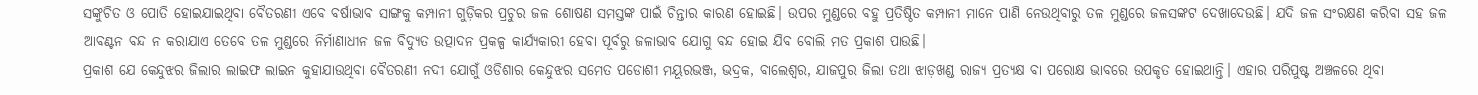ସଙ୍କୁଚିତ ଓ ପୋତି ହୋଇଯାଇଥିବା ବୈତରଣୀ ଏବେ ବର୍ଷାଭାବ ସାଙ୍ଗକୁ କମ୍ପାନୀ ଗୁଡ଼ିକର ପ୍ରଚୁର ଜଳ ଶୋଷଣ ସମସ୍ତଙ୍କ ପାଇଁ ଚିନ୍ତାର କାରଣ ହୋଇଛି। ଉପର ମୁଣ୍ଡରେ ବହୁ ପ୍ରତିଷ୍ଠିତ କମ୍ପାନୀ ମାନେ ପାଣି ନେଉଥିବାରୁ ତଳ ମୁଣ୍ଡରେ ଜଳସଙ୍କଟ ଦେଖାଦେଉଛି। ଯଦି ଜଳ ସଂରକ୍ଷଣ କରିବା ସହ ଜଳ ଆବଣ୍ଟନ ବନ୍ଦ ନ କରାଯାଏ ତେବେ ତଳ ମୁଣ୍ଡରେ ନିର୍ମାଣାଧୀନ ଜଳ ବିଦ୍ୟୁତ ଉତ୍ପାଦନ ପ୍ରକଳ୍ପ କାର୍ଯ୍ୟକାରୀ ହେବା ପୂର୍ବରୁ ଜଳାଭାବ ଯୋଗୁ ବନ୍ଦ ହୋଇ ଯିବ ବୋଲି ମତ ପ୍ରକାଶ ପାଉଛି।
ପ୍ରକାଶ ଯେ କେନ୍ଦୁଝର ଜିଲାର ଲାଇଫ ଲାଇନ କୁହାଯାଉଥିବା ବୈତରଣୀ ନଦୀ ଯୋଗୁଁ ଓଡିଶାର କେନ୍ଦୁଝର ସମେତ ପଡୋଶୀ ମୟୂରଭଞ୍ଜ, ଭଦ୍ରକ, ବାଲେଶ୍ୱର, ଯାଜପୁର ଜିଲା ତଥା ଝାଡ଼ଖଣ୍ଡ ରାଜ୍ୟ ପ୍ରତ୍ୟକ୍ଷ ବା ପରୋକ୍ଷ ଭାବରେ ଉପକୃତ ହୋଇଥାନ୍ତି। ଏହାର ପରିପୁଷ୍ଟ ଅଞ୍ଚଳରେ ଥିବା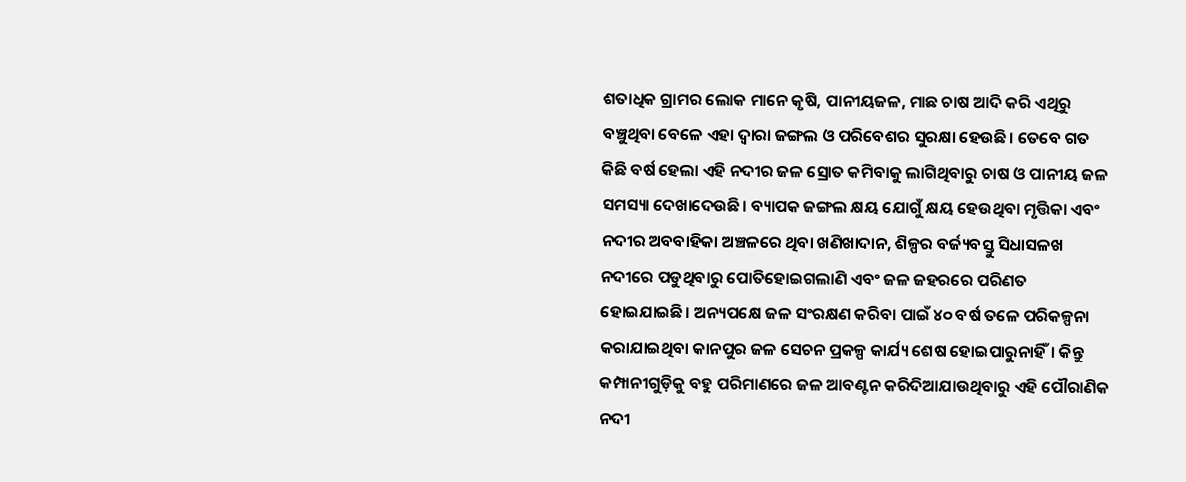ଶତାଧିକ ଗ୍ରାମର ଲୋକ ମାନେ କୃଷି, ପାନୀୟଜଳ, ମାଛ ଚାଷ ଆଦି କରି ଏଥିରୁ ବଞ୍ଚୁଥିବା ବେଳେ ଏହା ଦ୍ୱାରା ଜଙ୍ଗଲ ଓ ପରିବେଶର ସୁରକ୍ଷା ହେଉଛି। ତେବେ ଗତ କିଛି ବର୍ଷ ହେଲା ଏହି ନଦୀର ଜଳ ସ୍ରୋତ କମିବାକୁ ଲାଗିଥିବାରୁ ଚାଷ ଓ ପାନୀୟ ଜଳ ସମସ୍ୟା ଦେଖାଦେଉଛି। ବ୍ୟାପକ ଜଙ୍ଗଲ କ୍ଷୟ ଯୋଗୁଁ କ୍ଷୟ ହେଉଥିବା ମୃତ୍ତିକା ଏବଂ ନଦୀର ଅବବାହିକା ଅଞ୍ଚଳରେ ଥିବା ଖଣିଖାଦାନ, ଶିଳ୍ପର ବର୍ଜ୍ୟବସ୍ତୁ ସିଧାସଳଖ ନଦୀରେ ପଡୁଥିବାରୁ ପୋତିହୋଇଗଲାଣି ଏବଂ ଜଳ ଜହରରେ ପରିଣତ ହୋଇଯାଇଛି। ଅନ୍ୟପକ୍ଷେ ଜଳ ସଂରକ୍ଷଣ କରିବା ପାଇଁ ୪୦ ବର୍ଷ ତଳେ ପରିକଳ୍ପନା କରାଯାଇଥିବା କାନପୁର ଜଳ ସେଚନ ପ୍ରକଳ୍ପ କାର୍ଯ୍ୟ ଶେଷ ହୋଇପାରୁନାହିଁ। କିନ୍ତୁ କମ୍ପାନୀଗୁଡ଼ିକୁ ବହୁ ପରିମାଣରେ ଜଳ ଆବଣ୍ଟନ କରିଦିଆଯାଉଥିବାରୁ ଏହି ପୌରାଣିକ ନଦୀ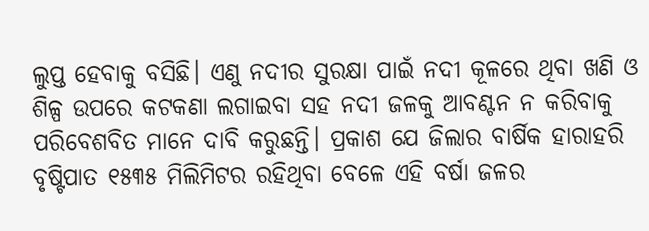ଲୁପ୍ତ ହେବାକୁ ବସିଛି। ଏଣୁ ନଦୀର ସୁରକ୍ଷା ପାଇଁ ନଦୀ କୂଳରେ ଥିବା ଖଣି ଓ ଶିଳ୍ପ ଉପରେ କଟକଣା ଲଗାଇବା ସହ ନଦୀ ଜଳକୁ ଆବଣ୍ଟନ ନ କରିବାକୁ ପରିବେଶବିତ ମାନେ ଦାବି କରୁଛନ୍ତି। ପ୍ରକାଶ ଯେ ଜିଲାର ବାର୍ଷିକ ହାରାହରି ବୃଷ୍ଟିପାତ ୧୫୩୫ ମିଲିମିଟର ରହିଥିବା ବେଳେ ଏହି ବର୍ଷା ଜଳର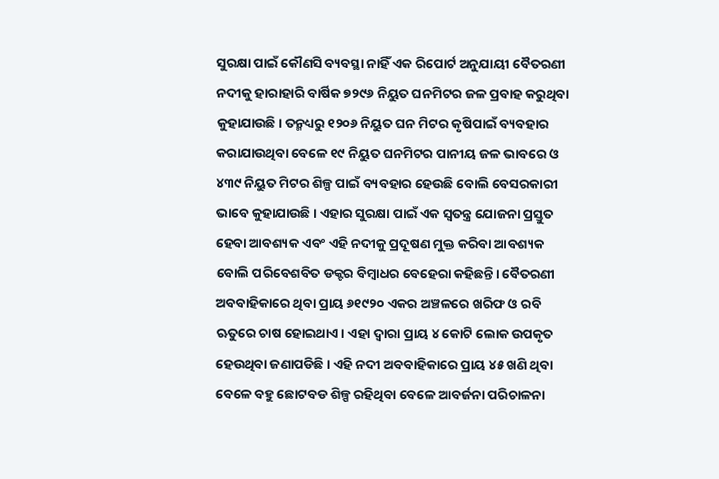ସୁରକ୍ଷା ପାଇଁ କୌଣସି ବ୍ୟବସ୍ଥା ନାହିଁ ଏକ ରିପୋର୍ଟ ଅନୁଯାୟୀ ବୈତରଣୀ ନଦୀକୁ ହାରାହାରି ବାର୍ଷିକ ୭୨୯୬ ନିୟୁତ ଘନମିଟର ଜଳ ପ୍ରବାହ କରୁଥିବା କୁହାଯାଉଛି। ତନ୍ମଧ୍ୟରୁ ୧୨୦୬ ନିୟୁତ ଘନ ମିଟର କୃଷିପାଇଁ ବ୍ୟବହାର କରାଯାଉଥିବା ବେଳେ ୧୯ ନିୟୁତ ଘନମିଟର ପାନୀୟ ଜଳ ଭାବରେ ଓ ୪୩୯ ନିୟୁତ ମିଟର ଶିଳ୍ପ ପାଇଁ ବ୍ୟବହାର ହେଉଛି ବୋଲି ବେସରକାରୀ ଭାବେ କୁହାଯାଉଛି। ଏହାର ସୁରକ୍ଷା ପାଇଁ ଏକ ସ୍ବତନ୍ତ୍ର ଯୋଜନା ପ୍ରସ୍ତୁତ ହେବା ଆବଶ୍ୟକ ଏବଂ ଏହି ନଦୀକୁ ପ୍ରଦୂଷଣ ମୁକ୍ତ କରିବା ଆବଶ୍ୟକ ବୋଲି ପରିବେଶବିତ ଡକ୍ଟର ବିମ୍ବାଧର ବେହେରା କହିଛନ୍ତି। ବୈତରଣୀ ଅବବାହିକାରେ ଥିବା ପ୍ରାୟ ୬୧୯୨୦ ଏକର ଅଞ୍ଚଳରେ ଖରିଫ ଓ ରବି ଋତୁରେ ଚାଷ ହୋଇଥାଏ। ଏହା ଦ୍ୱାରା ପ୍ରାୟ ୪ କୋଟି ଲୋକ ଉପକୃତ ହେଉଥିବା ଜଣାପଡିଛି। ଏହି ନଦୀ ଅବବାହିକାରେ ପ୍ରାୟ ୪୫ ଖଣି ଥିବା ବେଳେ ବହୁ ଛୋଟବଡ ଶିଳ୍ପ ରହିଥିବା ବେଳେ ଆବର୍ଜନା ପରିଚାଳନା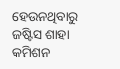ହେଉନଥିବାରୁ ଜଷ୍ଟିସ ଶାହା କମିଶନ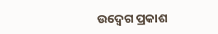ଉଦ୍ବେଗ ପ୍ରକାଶ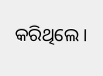କରିଥିଲେ।